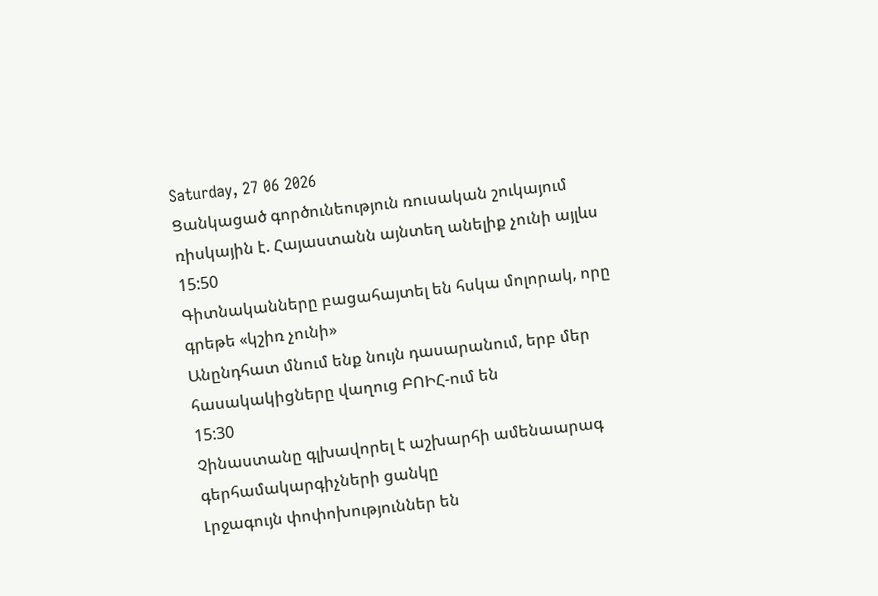Saturday, 27 06 2026
Ցանկացած գործունեություն ռուսական շուկայում ռիսկային է. Հայաստանն այնտեղ անելիք չունի այլևս
15:50
Գիտնականները բացահայտել են հսկա մոլորակ, որը գրեթե «կշիռ չունի»
Անընդհատ մնում ենք նույն դասարանում, երբ մեր հասակակիցները վաղուց ԲՈԻՀ-ում են
15:30
Չինաստանը գլխավորել է աշխարհի ամենաարագ գերհամակարգիչների ցանկը
Լրջագույն փոփոխություններ են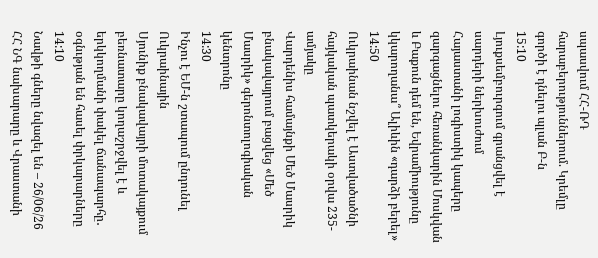սպասվում ՀՀ-ՌԴ հարաբերություններում. Կրեմլը գործի է դնելու պլան Բ-ն
15:10
Լյուքսեմբուրգում գրանցվել է սարդերի ներխուժում
Հայաստանի լոգիստիկ կապերը զարգացնելու հեռանկարին Մոսկվան և Բաքուն դեմ են, Եվրամիությունը կկարողանա՞ Ալիևին «դարձի բերել»
14:50
Ուկրաինան նշվել է Աստվածածնի հայկական պատկերակի օրվա 235-ամյակը
Վարդենիս համայնքի Մեծ Մասրիկ բնակավայրում բացվեց «Մեծ Մասրիկ» գերոնտոլոգիական կենտրոնը
14:30
Ինչու է ԵՄ-ն շտապում ընդունել Ուկրաինային
Սյունիք բնակավայրի մոտակայքում բեռնատարը կողաշրջվել է և երկկողմանի փակել ճանապարհը․ օգնւթյան են հասել փրկարարները
14:10
Նավթի գները նվազել են – 26/06/26
ՀՀ ՆԳ նախարարը և Վրաստանի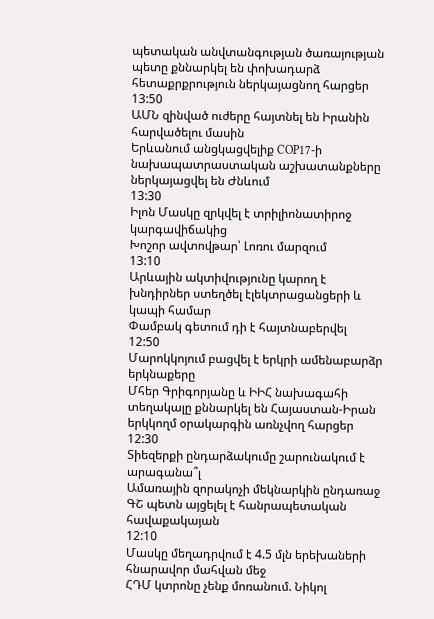պետական անվտանգության ծառայության պետը քննարկել են փոխադարձ հետաքրքրություն ներկայացնող հարցեր
13:50
ԱՄՆ զինված ուժերը հայտնել են Իրանին հարվածելու մասին
Երևանում անցկացվելիք COP17-ի նախապատրաստական աշխատանքները ներկայացվել են Ժնևում
13:30
Իլոն Մասկը զրկվել է տրիլիոնատիրոջ կարգավիճակից
Խոշոր ավտովթար՝ Լոռու մարզում
13:10
Արևային ակտիվությունը կարող է խնդիրներ ստեղծել էլեկտրացանցերի և կապի համար
Փամբակ գետում դի է հայտնաբերվել
12:50
Մարոկկոյում բացվել է երկրի ամենաբարձր երկնաքերը
Մհեր Գրիգորյանը և ԻԻՀ նախագահի տեղակալը քննարկել են Հայաստան-Իրան երկկողմ օրակարգին առնչվող հարցեր
12:30
Տիեզերքի ընդարձակումը շարունակում է արագանա՞լ
Ամառային զորակոչի մեկնարկին ընդառաջ ԳՇ պետն այցելել է հանրապետական հավաքակայան
12:10
Մասկը մեղադրվում է 4.5 մլն երեխաների հնարավոր մահվան մեջ
ՀԴՄ կտրոնը չենք մոռանում. Նիկոլ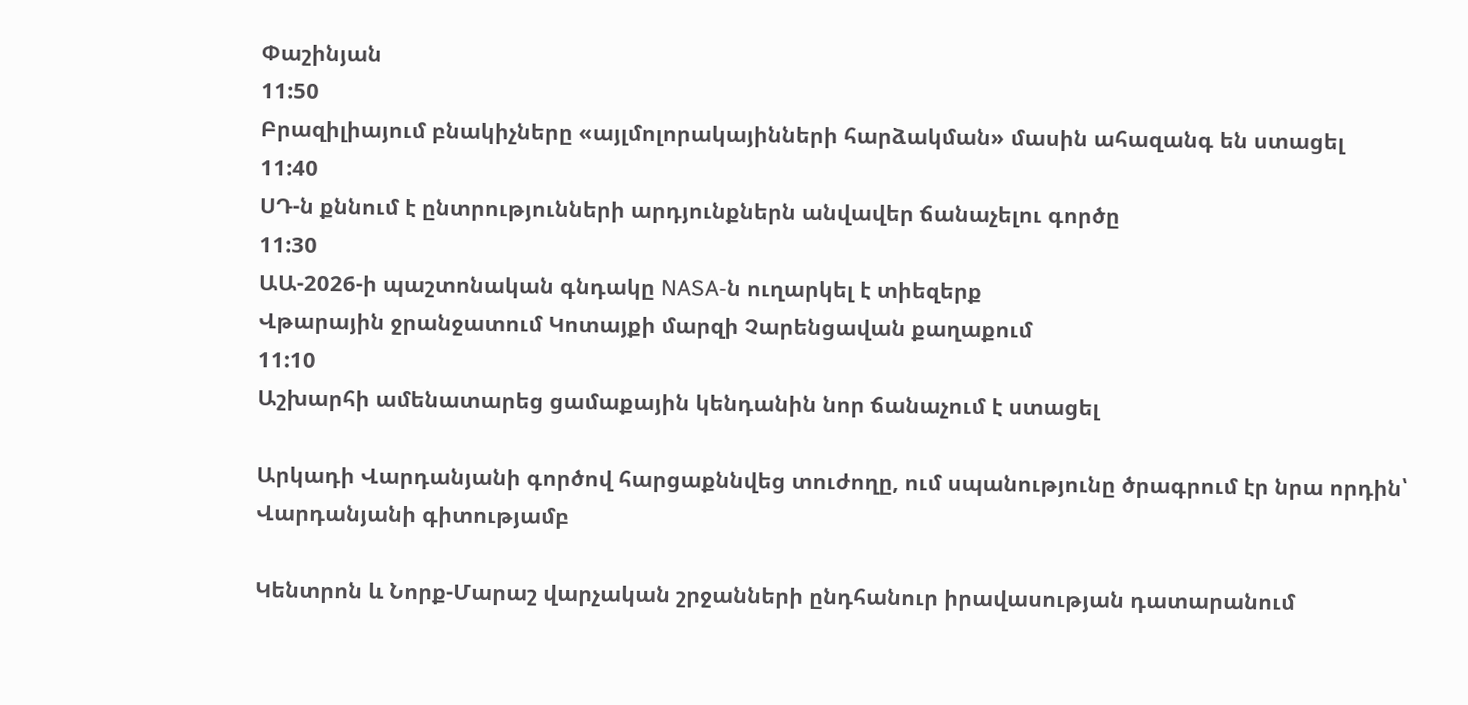Փաշինյան
11:50
Բրազիլիայում բնակիչները «այլմոլորակայինների հարձակման» մասին ահազանգ են ստացել
11:40
ՍԴ-ն քննում է ընտրությունների արդյունքներն անվավեր ճանաչելու գործը
11:30
ԱԱ-2026-ի պաշտոնական գնդակը NASA-ն ուղարկել է տիեզերք
Վթարային ջրանջատում Կոտայքի մարզի Չարենցավան քաղաքում
11:10
Աշխարհի ամենատարեց ցամաքային կենդանին նոր ճանաչում է ստացել

Արկադի Վարդանյանի գործով հարցաքննվեց տուժողը, ում սպանությունը ծրագրում էր նրա որդին՝ Վարդանյանի գիտությամբ

Կենտրոն և Նորք-Մարաշ վարչական շրջանների ընդհանուր իրավասության դատարանում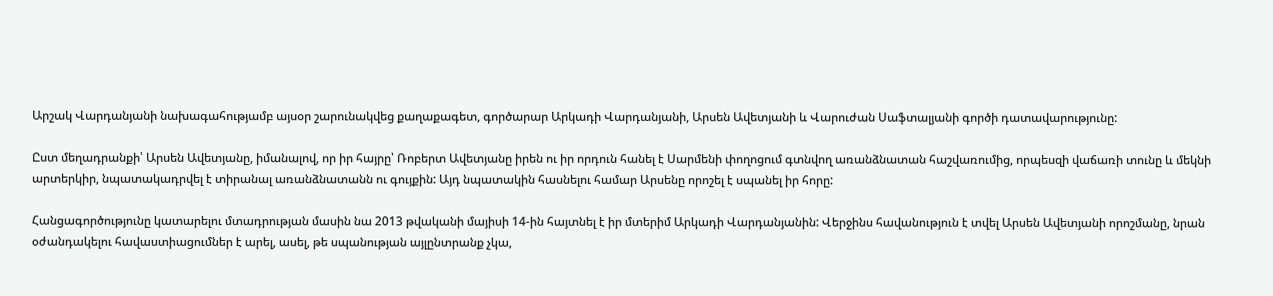Արշակ Վարդանյանի նախագահությամբ այսօր շարունակվեց քաղաքագետ, գործարար Արկադի Վարդանյանի, Արսեն Ավետյանի և Վարուժան Սաֆտալյանի գործի դատավարությունը:

Ըստ մեղադրանքի՝ Արսեն Ավետյանը, իմանալով, որ իր հայրը՝ Ռոբերտ Ավետյանը իրեն ու իր որդուն հանել է Սարմենի փողոցում գտնվող առանձնատան հաշվառումից, որպեսզի վաճառի տունը և մեկնի արտերկիր, նպատակադրվել է տիրանալ առանձնատանն ու գույքին: Այդ նպատակին հասնելու համար Արսենը որոշել է սպանել իր հորը:

Հանցագործությունը կատարելու մտադրության մասին նա 2013 թվականի մայիսի 14-ին հայտնել է իր մտերիմ Արկադի Վարդանյանին: Վերջինս հավանություն է տվել Արսեն Ավետյանի որոշմանը, նրան օժանդակելու հավաստիացումներ է արել, ասել, թե սպանության այլընտրանք չկա,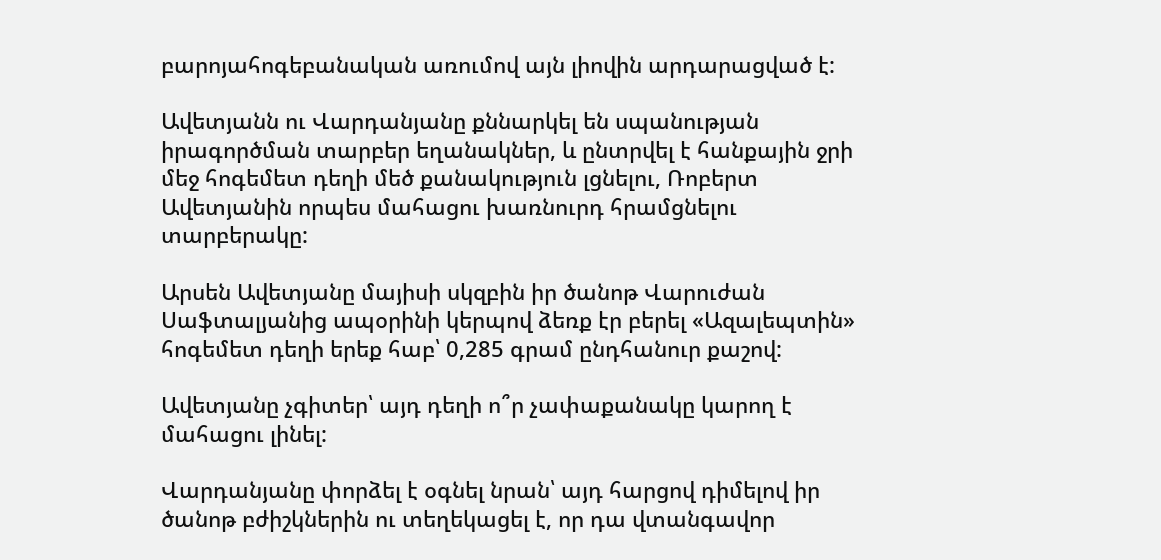բարոյահոգեբանական առումով այն լիովին արդարացված է:

Ավետյանն ու Վարդանյանը քննարկել են սպանության իրագործման տարբեր եղանակներ, և ընտրվել է հանքային ջրի մեջ հոգեմետ դեղի մեծ քանակություն լցնելու, Ռոբերտ Ավետյանին որպես մահացու խառնուրդ հրամցնելու տարբերակը:

Արսեն Ավետյանը մայիսի սկզբին իր ծանոթ Վարուժան Սաֆտալյանից ապօրինի կերպով ձեռք էր բերել «Ազալեպտին» հոգեմետ դեղի երեք հաբ՝ 0,285 գրամ ընդհանուր քաշով:

Ավետյանը չգիտեր՝ այդ դեղի ո՞ր չափաքանակը կարող է մահացու լինել:

Վարդանյանը փորձել է օգնել նրան՝ այդ հարցով դիմելով իր ծանոթ բժիշկներին ու տեղեկացել է, որ դա վտանգավոր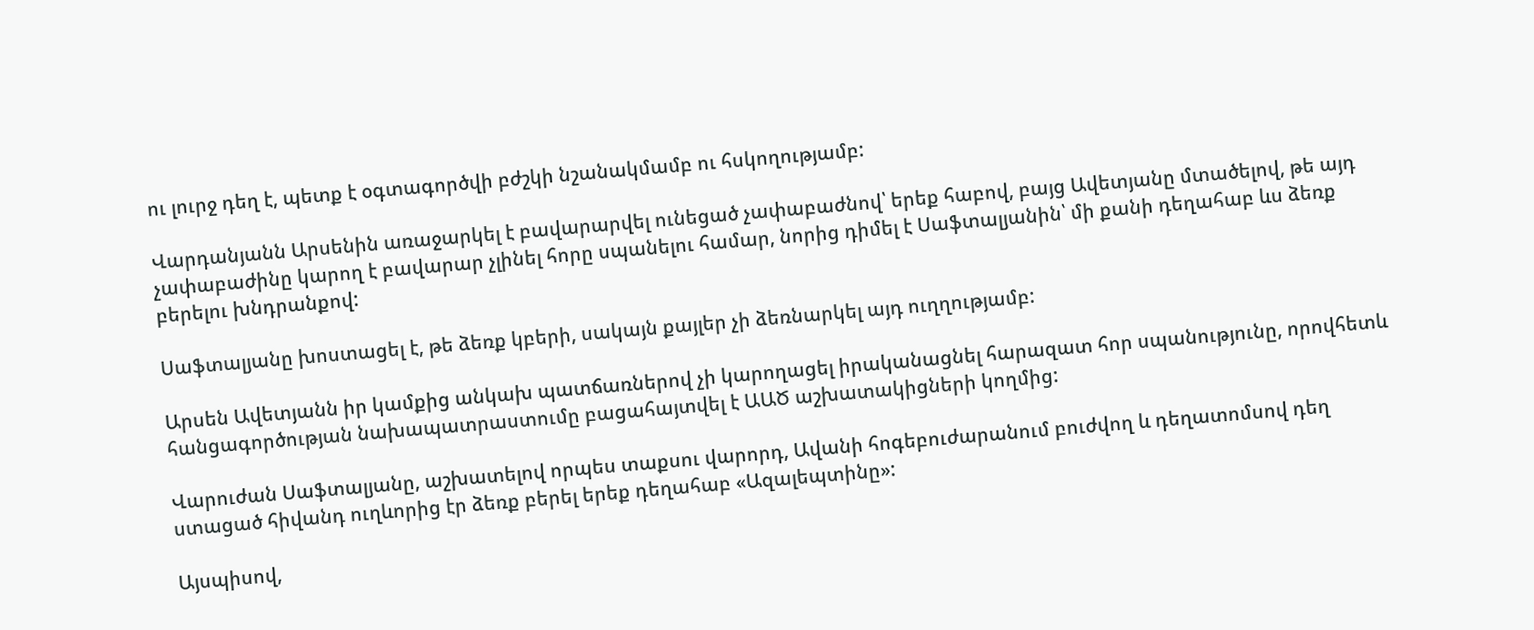ու լուրջ դեղ է, պետք է օգտագործվի բժշկի նշանակմամբ ու հսկողությամբ:

Վարդանյանն Արսենին առաջարկել է բավարարվել ունեցած չափաբաժնով՝ երեք հաբով, բայց Ավետյանը մտածելով, թե այդ չափաբաժինը կարող է բավարար չլինել հորը սպանելու համար, նորից դիմել է Սաֆտալյանին՝ մի քանի դեղահաբ ևս ձեռք բերելու խնդրանքով:

Սաֆտալյանը խոստացել է, թե ձեռք կբերի, սակայն քայլեր չի ձեռնարկել այդ ուղղությամբ:

Արսեն Ավետյանն իր կամքից անկախ պատճառներով չի կարողացել իրականացնել հարազատ հոր սպանությունը, որովհետև հանցագործության նախապատրաստումը բացահայտվել է ԱԱԾ աշխատակիցների կողմից:

Վարուժան Սաֆտալյանը, աշխատելով որպես տաքսու վարորդ, Ավանի հոգեբուժարանում բուժվող և դեղատոմսով դեղ ստացած հիվանդ ուղևորից էր ձեռք բերել երեք դեղահաբ «Ազալեպտինը»:

Այսպիսով,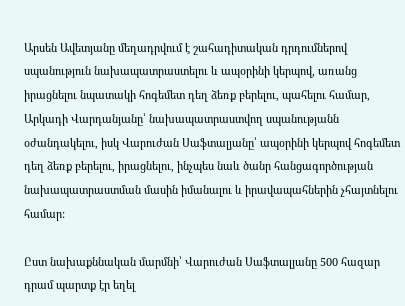Արսեն Ավետյանը մեղադրվում է շահադիտական դրդումներով սպանություն նախապատրաստելու և ապօրինի կերպով, առանց իրացնելու նպատակի հոգեմետ դեղ ձեռք բերելու, պահելու համար, Արկադի Վարդանյանը՝ նախապատրաստվող սպանությանն օժանդակելու, իսկ Վարուժան Սաֆտալյանը՝ ապօրինի կերպով հոգեմետ դեղ ձեռք բերելու, իրացնելու, ինչպես նաև ծանր հանցագործության նախապատրաստման մասին իմանալու և իրավապահներին չհայտնելու համար:

Ըստ նախաքննական մարմնի՝ Վարուժան Սաֆտալյանը 500 հազար դրամ պարտք էր եղել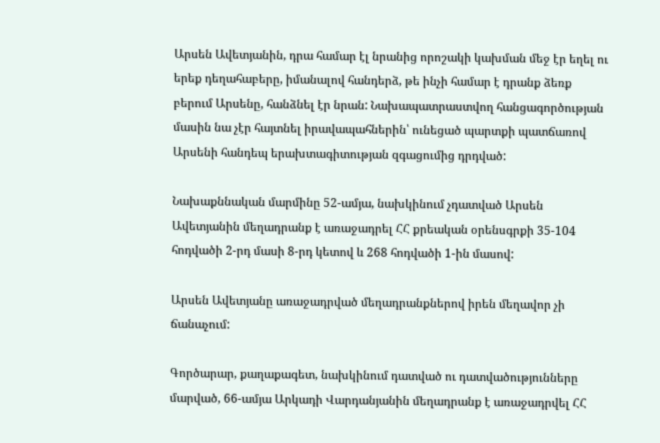Արսեն Ավետյանին, դրա համար էլ նրանից որոշակի կախման մեջ էր եղել ու երեք դեղահաբերը, իմանալով հանդերձ, թե ինչի համար է դրանք ձեռք բերում Արսենը, հանձնել էր նրան: Նախապատրաստվող հանցագործության մասին նա չէր հայտնել իրավապահներին՝ ունեցած պարտքի պատճառով Արսենի հանդեպ երախտագիտության զգացումից դրդված:

Նախաքննական մարմինը 52-ամյա, նախկինում չդատված Արսեն Ավետյանին մեղադրանք է առաջադրել ՀՀ քրեական օրենսգրքի 35-104 հոդվածի 2-րդ մասի 8-րդ կետով և 268 հոդվածի 1-ին մասով:

Արսեն Ավետյանը առաջադրված մեղադրանքներով իրեն մեղավոր չի ճանաչում:

Գործարար, քաղաքագետ, նախկինում դատված ու դատվածությունները մարված, 66-ամյա Արկադի Վարդանյանին մեղադրանք է առաջադրվել ՀՀ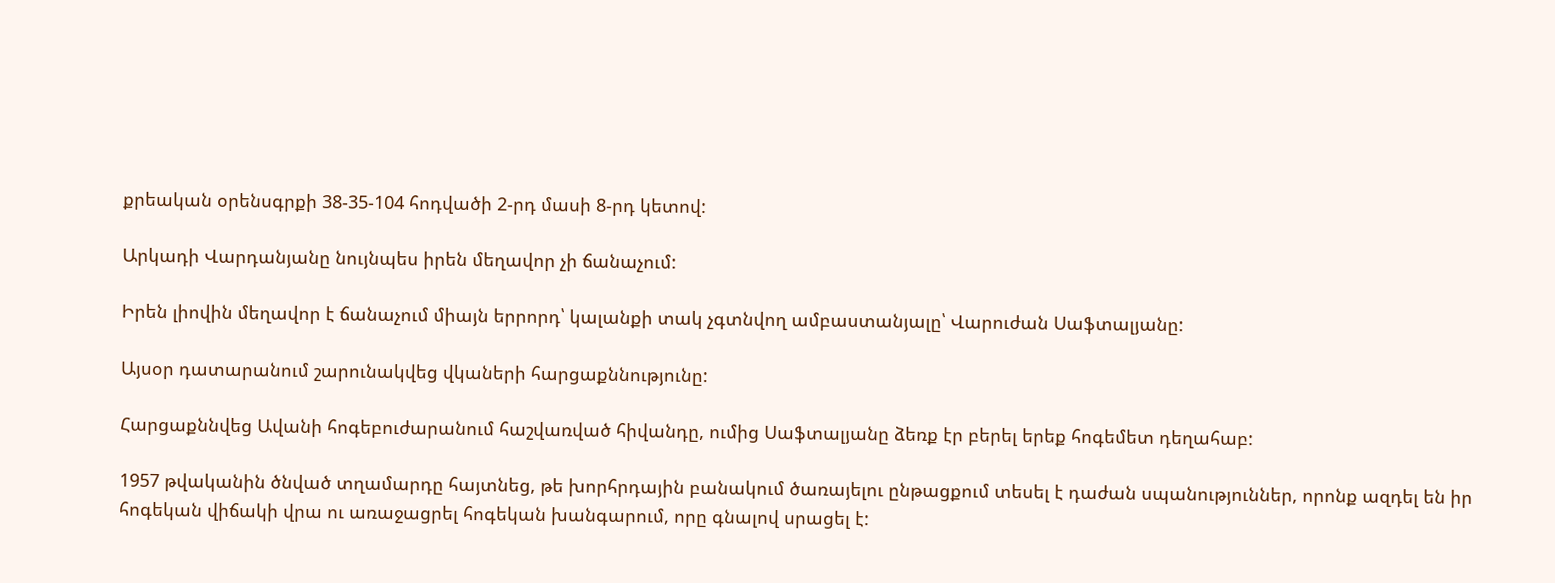քրեական օրենսգրքի 38-35-104 հոդվածի 2-րդ մասի 8-րդ կետով:

Արկադի Վարդանյանը նույնպես իրեն մեղավոր չի ճանաչում:

Իրեն լիովին մեղավոր է ճանաչում միայն երրորդ՝ կալանքի տակ չգտնվող ամբաստանյալը՝ Վարուժան Սաֆտալյանը:

Այսօր դատարանում շարունակվեց վկաների հարցաքննությունը:

Հարցաքննվեց Ավանի հոգեբուժարանում հաշվառված հիվանդը, ումից Սաֆտալյանը ձեռք էր բերել երեք հոգեմետ դեղահաբ:

1957 թվականին ծնված տղամարդը հայտնեց, թե խորհրդային բանակում ծառայելու ընթացքում տեսել է դաժան սպանություններ, որոնք ազդել են իր հոգեկան վիճակի վրա ու առաջացրել հոգեկան խանգարում, որը գնալով սրացել է: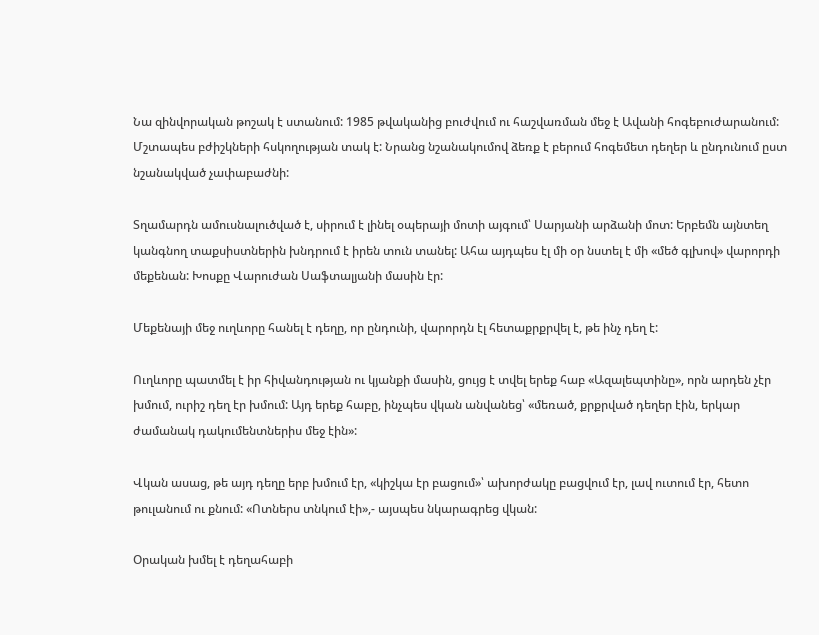Նա զինվորական թոշակ է ստանում: 1985 թվականից բուժվում ու հաշվառման մեջ է Ավանի հոգեբուժարանում: Մշտապես բժիշկների հսկողության տակ է: Նրանց նշանակումով ձեռք է բերում հոգեմետ դեղեր և ընդունում ըստ նշանակված չափաբաժնի:

Տղամարդն ամուսնալուծված է, սիրում է լինել օպերայի մոտի այգում՝ Սարյանի արձանի մոտ: Երբեմն այնտեղ կանգնող տաքսիստներին խնդրում է իրեն տուն տանել: Ահա այդպես էլ մի օր նստել է մի «մեծ գլխով» վարորդի մեքենան: Խոսքը Վարուժան Սաֆտալյանի մասին էր:

Մեքենայի մեջ ուղևորը հանել է դեղը, որ ընդունի, վարորդն էլ հետաքրքրվել է, թե ինչ դեղ է:

Ուղևորը պատմել է իր հիվանդության ու կյանքի մասին, ցույց է տվել երեք հաբ «Ազալեպտինը», որն արդեն չէր խմում, ուրիշ դեղ էր խմում: Այդ երեք հաբը, ինչպես վկան անվանեց՝ «մեռած, քրքրված դեղեր էին, երկար ժամանակ դակումենտներիս մեջ էին»:

Վկան ասաց, թե այդ դեղը երբ խմում էր, «կիշկա էր բացում»՝ ախորժակը բացվում էր, լավ ուտում էր, հետո թուլանում ու քնում: «Ոտներս տնկում էի»,- այսպես նկարագրեց վկան:

Օրական խմել է դեղահաբի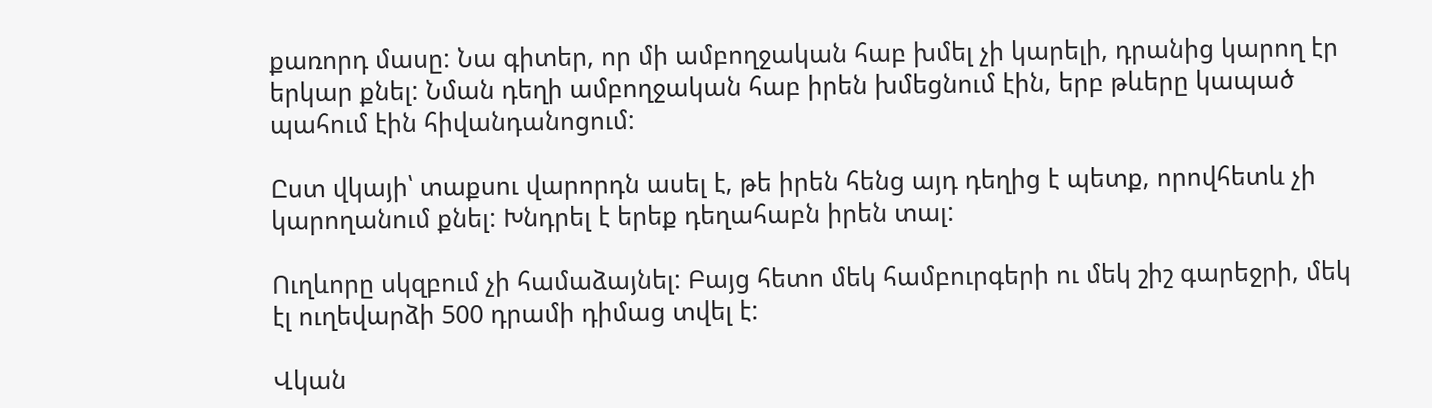քառորդ մասը: Նա գիտեր, որ մի ամբողջական հաբ խմել չի կարելի, դրանից կարող էր երկար քնել: Նման դեղի ամբողջական հաբ իրեն խմեցնում էին, երբ թևերը կապած պահում էին հիվանդանոցում:

Ըստ վկայի՝ տաքսու վարորդն ասել է, թե իրեն հենց այդ դեղից է պետք, որովհետև չի կարողանում քնել: Խնդրել է երեք դեղահաբն իրեն տալ:

Ուղևորը սկզբում չի համաձայնել: Բայց հետո մեկ համբուրգերի ու մեկ շիշ գարեջրի, մեկ էլ ուղեվարձի 500 դրամի դիմաց տվել է:

Վկան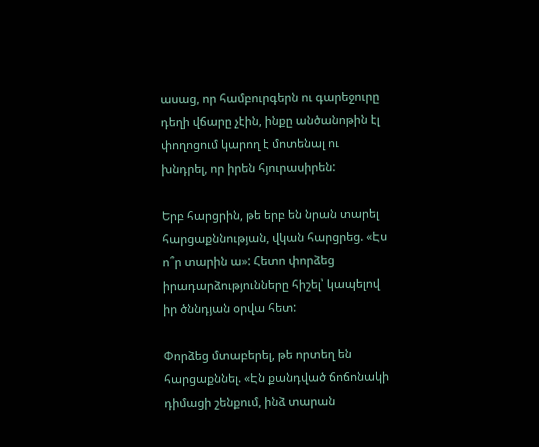ասաց, որ համբուրգերն ու գարեջուրը դեղի վճարը չէին, ինքը անծանոթին էլ փողոցում կարող է մոտենալ ու խնդրել, որ իրեն հյուրասիրեն:

Երբ հարցրին, թե երբ են նրան տարել հարցաքննության, վկան հարցրեց. «Էս ո՞ր տարին ա»: Հետո փորձեց իրադարձությունները հիշել՝ կապելով իր ծննդյան օրվա հետ:

Փորձեց մտաբերել, թե որտեղ են հարցաքննել. «Էն քանդված ճոճոնակի դիմացի շենքում, ինձ տարան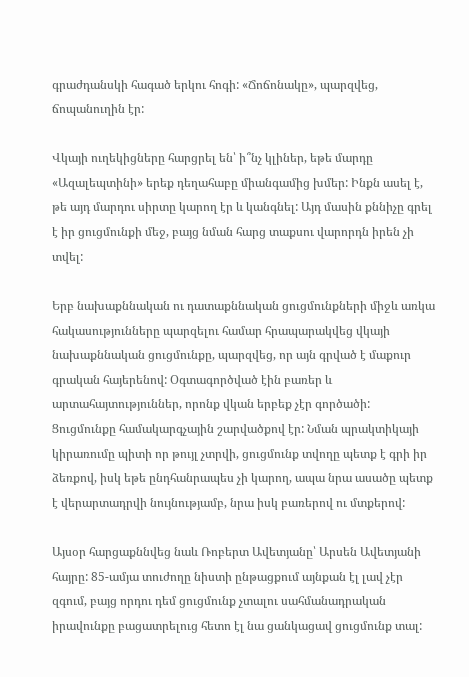գրաժդանսկի հագած երկու հոգի: «Ճոճոնակը», պարզվեց, ճոպանուղին էր:

Վկայի ուղեկիցները հարցրել են՝ ի՞նչ կլիներ, եթե մարդը «Ազալեպտինի» երեք դեղահաբը միանգամից խմեր: Ինքն ասել է, թե այդ մարդու սիրտը կարող էր և կանգնել: Այդ մասին քննիչը գրել է իր ցուցմունքի մեջ, բայց նման հարց տաքսու վարորդն իրեն չի տվել:

Երբ նախաքննական ու դատաքննական ցուցմունքների միջև առկա հակասությունները պարզելու համար հրապարակվեց վկայի նախաքննական ցուցմունքը, պարզվեց, որ այն գրված է մաքուր գրական հայերենով: Օգտագործված էին բառեր և արտահայտություններ, որոնք վկան երբեք չէր գործածի: Ցուցմունքը համակարգչային շարվածքով էր: Նման պրակտիկայի կիրառումը պիտի որ թույլ չտրվի, ցուցմունք տվողը պետք է գրի իր ձեռքով, իսկ եթե ընդհանրապես չի կարող, ապա նրա ասածը պետք է վերարտադրվի նույնությամբ, նրա իսկ բառերով ու մտքերով:

Այսօր հարցաքննվեց նաև Ռոբերտ Ավետյանը՝ Արսեն Ավետյանի հայրը: 85-ամյա տուժողը նիստի ընթացքում այնքան էլ լավ չէր զգում, բայց որդու դեմ ցուցմունք չտալու սահմանադրական իրավունքը բացատրելուց հետո էլ նա ցանկացավ ցուցմունք տալ: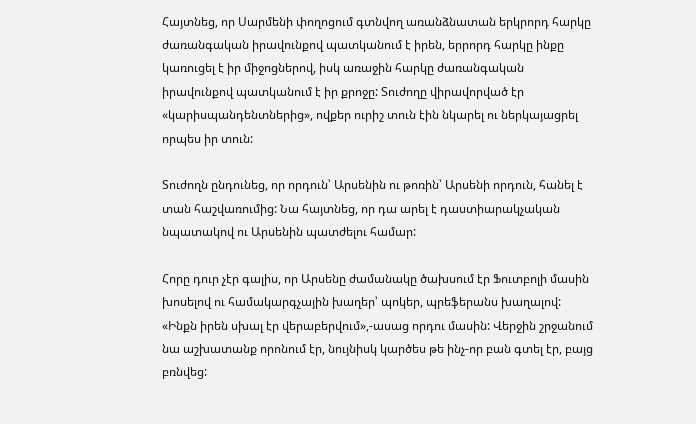Հայտնեց, որ Սարմենի փողոցում գտնվող առանձնատան երկրորդ հարկը ժառանգական իրավունքով պատկանում է իրեն, երրորդ հարկը ինքը կառուցել է իր միջոցներով, իսկ առաջին հարկը ժառանգական իրավունքով պատկանում է իր քրոջը: Տուժողը վիրավորված էր «կարիսպանդենտներից», ովքեր ուրիշ տուն էին նկարել ու ներկայացրել որպես իր տուն:

Տուժողն ընդունեց, որ որդուն՝ Արսենին ու թոռին՝ Արսենի որդուն, հանել է տան հաշվառումից: Նա հայտնեց, որ դա արել է դաստիարակչական նպատակով ու Արսենին պատժելու համար:

Հորը դուր չէր գալիս, որ Արսենը ժամանակը ծախսում էր Ֆուտբոլի մասին խոսելով ու համակարգչային խաղեր՝ պոկեր, պրեֆերանս խաղալով: «Ինքն իրեն սխալ էր վերաբերվում»,-ասաց որդու մասին: Վերջին շրջանում նա աշխատանք որոնում էր, նույնիսկ կարծես թե ինչ-որ բան գտել էր, բայց բռնվեց: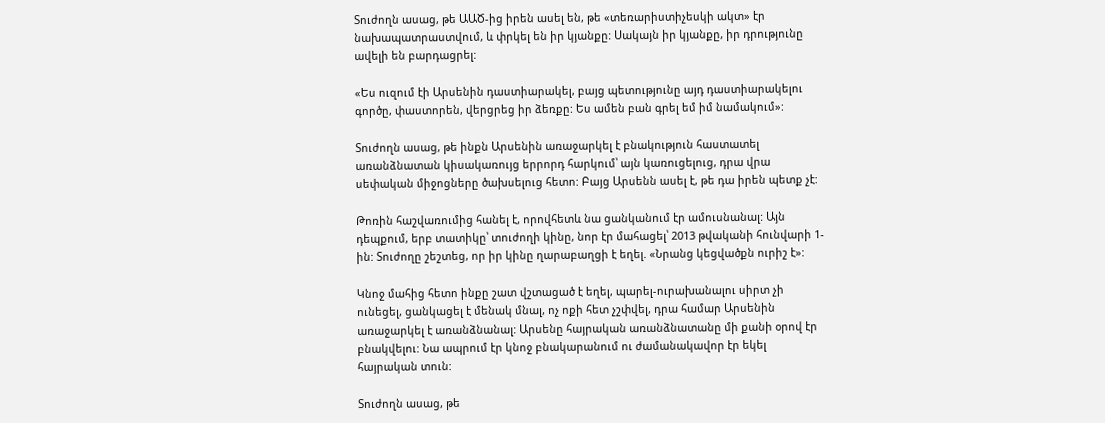Տուժողն ասաց, թե ԱԱԾ-ից իրեն ասել են, թե «տեռարիստիչեսկի ակտ» էր նախապատրաստվում, և փրկել են իր կյանքը: Սակայն իր կյանքը, իր դրությունը ավելի են բարդացրել:

«Ես ուզում էի Արսենին դաստիարակել, բայց պետությունը այդ դաստիարակելու գործը, փաստորեն, վերցրեց իր ձեռքը: Ես ամեն բան գրել եմ իմ նամակում»:

Տուժողն ասաց, թե ինքն Արսենին առաջարկել է բնակություն հաստատել առանձնատան կիսակառույց երրորդ հարկում՝ այն կառուցելուց, դրա վրա սեփական միջոցները ծախսելուց հետո: Բայց Արսենն ասել է, թե դա իրեն պետք չէ:

Թոռին հաշվառումից հանել է, որովհետև նա ցանկանում էր ամուսնանալ: Այն դեպքում, երբ տատիկը՝ տուժողի կինը, նոր էր մահացել՝ 2013 թվականի հունվարի 1-ին: Տուժողը շեշտեց, որ իր կինը ղարաբաղցի է եղել. «Նրանց կեցվածքն ուրիշ է»:

Կնոջ մահից հետո ինքը շատ վշտացած է եղել, պարել-ուրախանալու սիրտ չի ունեցել, ցանկացել է մենակ մնալ, ոչ ոքի հետ չշփվել, դրա համար Արսենին առաջարկել է առանձնանալ: Արսենը հայրական առանձնատանը մի քանի օրով էր բնակվելու: Նա ապրում էր կնոջ բնակարանում ու ժամանակավոր էր եկել հայրական տուն:

Տուժողն ասաց, թե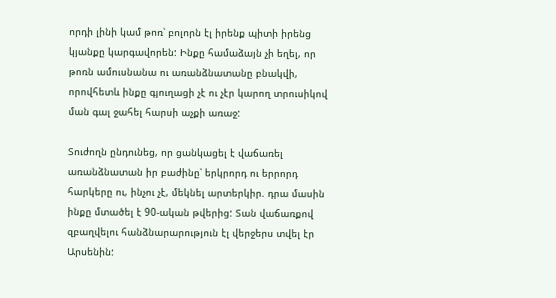որդի լինի կամ թոռ՝ բոլորն էլ իրենք պիտի իրենց կյանքը կարգավորեն: Ինքը համաձայն չի եղել, որ թոռն ամուսնանա ու առանձնատանը բնակվի, որովհետև ինքը գյուղացի չէ ու չէր կարող տրուսիկով ման գալ ջահել հարսի աչքի առաջ:

Տուժողն ընդունեց, որ ցանկացել է վաճառել առանձնատան իր բաժինը՝ երկրորդ ու երրորդ հարկերը ու, ինչու չէ, մեկնել արտերկիր. դրա մասին ինքը մտածել է 90-ական թվերից: Տան վաճառքով զբաղվելու հանձնարարություն էլ վերջերս տվել էր Արսենին: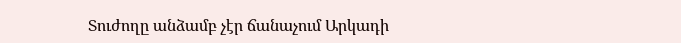Տուժողը անձամբ չէր ճանաչում Արկադի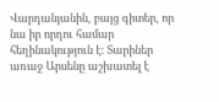Վարդանյանին, բայց գիտեր, որ նա իր որդու համար հեղինակություն է: Տարիներ առաջ Արսենը աշխատել է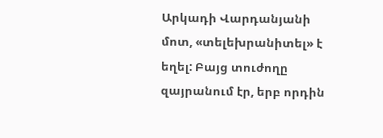Արկադի Վարդանյանի մոտ, «տելեխրանիտել» է եղել: Բայց տուժողը զայրանում էր, երբ որդին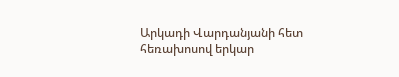Արկադի Վարդանյանի հետ հեռախոսով երկար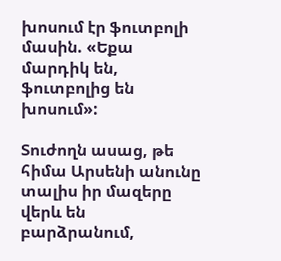խոսում էր ֆուտբոլի մասին. «Եքա մարդիկ են, ֆուտբոլից են խոսում»:

Տուժողն ասաց, թե հիմա Արսենի անունը տալիս իր մազերը վերև են բարձրանում,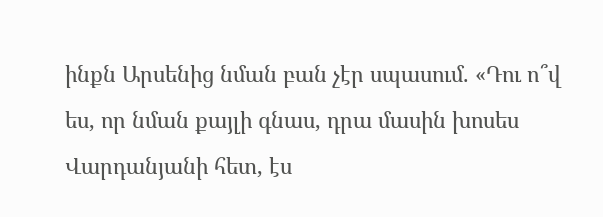ինքն Արսենից նման բան չէր սպասում. «Դու ո՞վ ես, որ նման քայլի գնաս, դրա մասին խոսես Վարդանյանի հետ, էս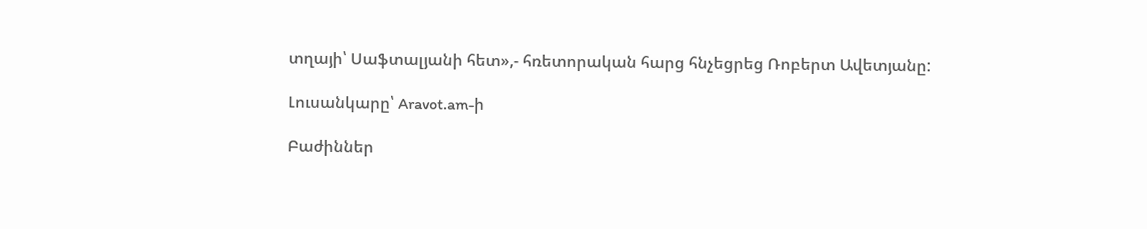տղայի՝ Սաֆտալյանի հետ»,- հռետորական հարց հնչեցրեց Ռոբերտ Ավետյանը:

Լուսանկարը՝ Aravot.am-ի

Բաժիններ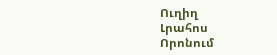Ուղիղ
Լրահոս
Որոնում